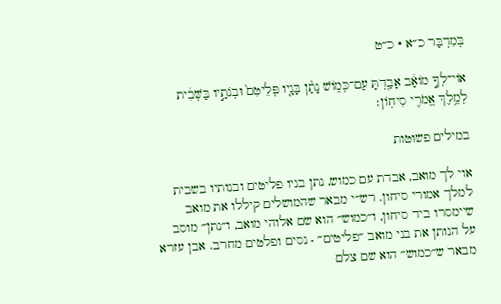בְּמִדְבַּר כ״א · כ״ט

אוֹי־לְךָ֣ מוֹאָ֔ב אָבַ֖דְתָּ עַם־כְּמ֑וֹשׁ נָתַ֨ן בָּנָ֤יו פְּלֵיטִם֙ וּבְנֹתָ֣יו בַּשְּׁבִ֔ית לְמֶ֥לֶךְ אֱמֹרִ֖י סִיחֽוֹן׃

במילים פשוטות

אוי לך מואב, אבדת עם כמוש, נתן בניו פליטים ובנותיו בשבית למלך אמורי סיחון. רש״י מבאר שהמושלים קיללו את מואב שיימסרו ביד סיחון, ו״כמוש״ הוא שם אלוהי מואב, ו״נתן״ מוסב על הנותן את בני מואב ״פליטים״ - נסים ופלטים מחרב. אבן עזרא מבאר ש״כמוש״ הוא שם צלם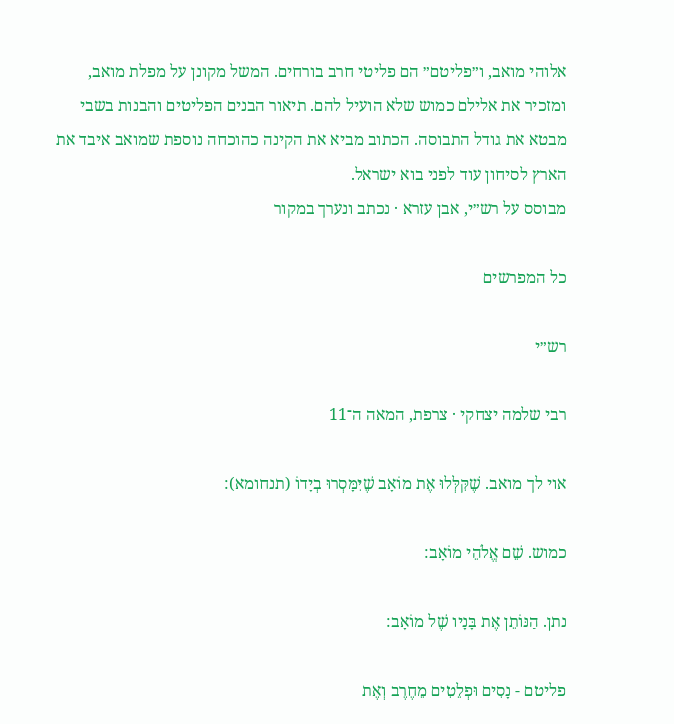אלוהי מואב, ו״פליטם״ הם פליטי חרב בורחים. המשל מקונן על מפלת מואב, ומזכיר את אלילם כמוש שלא הועיל להם. תיאור הבנים הפליטים והבנות בשבי מבטא את גודל התבוסה. הכתוב מביא את הקינה כהוכחה נוספת שמואב איבד את הארץ לסיחון עוד לפני בוא ישראל.
מבוסס על רש״י, אבן עזרא · נכתב ונערך במקור

כל המפרשים

רש״י

רבי שלמה יצחקי · צרפת, המאה ה־11

אוי לך מואב. שֶׁקִּלְּלוּ אֶת מוֹאָב שֶׁיִּמָּסְרוּ בְיָדוֹ (תנחומא):

כמוש. שֵׁם אֱלֹהֵי מוֹאָב:

נתן. הַנּוֹתֵן אֶת בָּנָיו שֶׁל מוֹאָב:

פליטם - נָסִים וּפְלֵטִים מֵחֶרֶב וְאֶת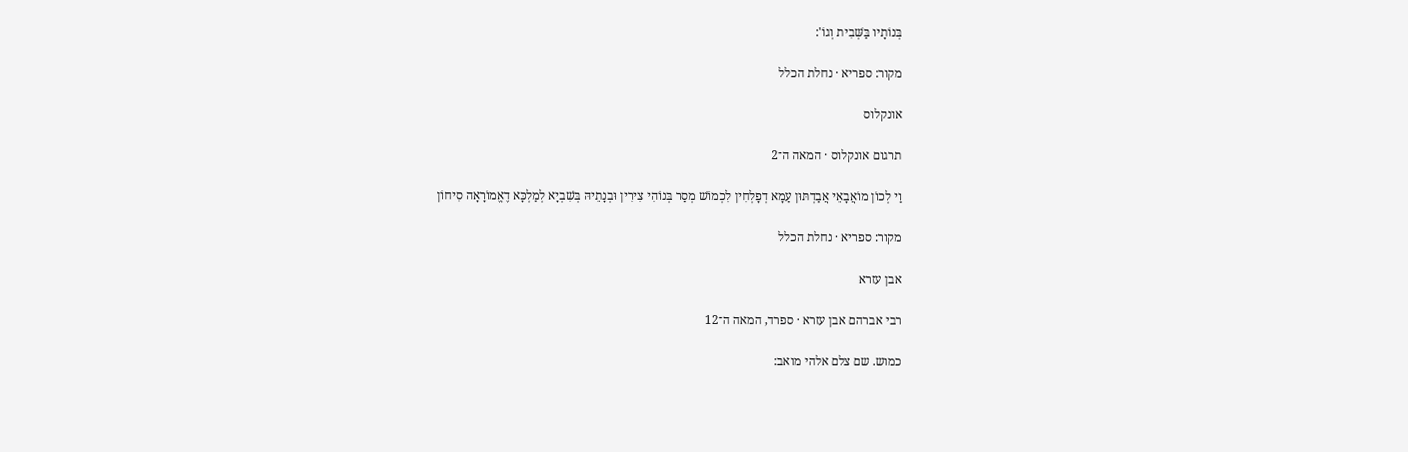בְּנוֹתָיו בַּשְּׁבִית וְגוֹ':

מקור: ספריא · נחלת הכלל

אונקלוס

תרגום אונקלוס · המאה ה־2

וַי לְכוֹן מוֹאֲבָאֵי אֲבַדְתּוּן עַמָא דְפָלְחִין לִכְמוֹשׁ מְסַר בְּנוֹהִי צִירִין וּבְנָתֵיהּ בְּשִׁבְיָא לְמַלְכָּא דֶאֱמוֹרָאָה סִיחוֹן

מקור: ספריא · נחלת הכלל

אבן עזרא

רבי אברהם אבן עזרא · ספרד, המאה ה־12

כמוש. שם צלם אלהי מואב: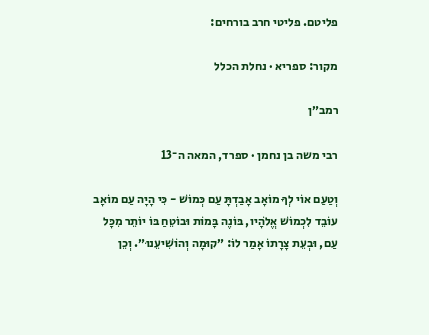פליטם. פליטי חרב בורחים:

מקור: ספריא · נחלת הכלל

רמב״ן

רבי משה בן נחמן · ספרד, המאה ה־13

וְטַעַם אוֹי לְךָ מוֹאָב אָבַדְתָּ עַם כְּמוֹשׁ - כִּי הָיָה עַם מוֹאָב עוֹבֵד לִכְמוֹשׁ אֱלֹהָיו, בּוֹנֶה בָּמוֹת וּבוֹטֵחַ בּוֹ יוֹתֵר מִכָּל עַם, וּבְעֵת צָרָתוֹ אָמַר לוֹ: ״קוּמָה וְהוֹשִׁיעֵנוּ״. וְכֵן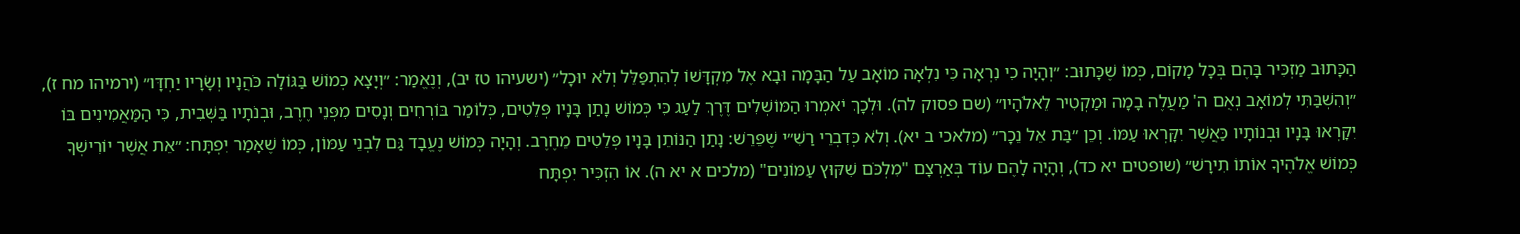הַכָּתוּב מַזְכִּיר בָּהֶם בְּכָל מָקוֹם, כְּמוֹ שֶׁכָּתוּב: ״וְהָיָה כִי נִרְאָה כִּי נִלְאָה מוֹאָב עַל הַבָּמָה וּבָא אֶל מִקְדָּשׁוֹ לְהִתְפַּלֵּל וְלֹא יוּכָל״ (ישעיהו טז יב), וְנֶאֱמַר: ״וְיָצָא כְמוֹשׁ בַּגּוֹלָה כֹּהֲנָיו וְשָׂרָיו יַחְדָּו״ (ירמיהו מח ז), ״וְהִשְׁבַּתִּי לְמוֹאָב נְאֻם ה' מַעֲלֶה בָמָה וּמַקְטִיר לֵאלֹהָיו״ (שם פסוק לה). וּלְכָךְ יֹאמְרוּ הַמּוֹשְׁלִים דֶּרֶךְ לַעַג כִּי כְּמוֹשׁ נָתַן בָּנָיו פְּלֵטִים, כְּלוֹמַר בּוֹרְחִים וְנָסִים מִפְּנֵי חֶרֶב, וּבְנֹתָיו בַּשְּׁבִית, כִּי הַמַּאֲמִינִים בּוֹ יִקָּרְאוּ בָּנָיו וּבְנוֹתָיו כַּאֲשֶׁר יִקָּרְאוּ עַמּוֹ. וְכֵן ״בַּת אֵל נֵכָר״ (מלאכי ב יא). וְלֹא כְּדִבְרֵי רַשִׁ״י שֶׁפֵּרֵשׁ: נָתַן הַנּוֹתֵן בָּנָיו פְּלֵטִים מֵחֶרֶב. וְהָיָה כְּמוֹשׁ נֶעֱבָד גַּם לִבְנֵי עַמּוֹן, כְּמוֹ שֶׁאָמַר יִפְתָּח: ״אֵת אֲשֶׁר יוֹרִישְׁךָ כְּמוֹשׁ אֱלֹהֶיךָ אוֹתוֹ תִירָשׁ״ (שופטים יא כד), וְהָיָה לָהֶם עוֹד בְּאַרְצָם "מִלְכֹּם שִׁקּוּץ עַמּוֹנִים" (מלכים א יא ה). אוֹ הִזְכִּיר יִפְתָּח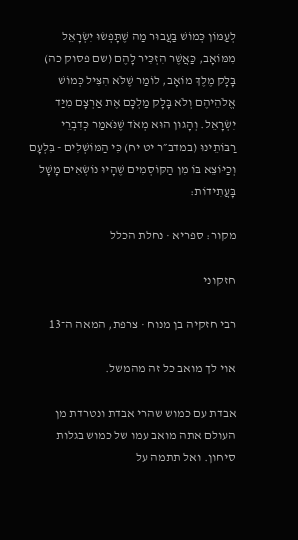לְעַמּוֹן כְּמוֹשׁ בַּעֲבוּר מַה שֶׁתָּפְשׂוּ יִשְׂרָאֵל מִמּוֹאָב, כַּאֲשֶׁר הִזְכִּיר לָהֶם (שם פסוק כה) בָּלָק מֶלֶךְ מוֹאָב, לוֹמַר שֶׁלֹּא הִצִּיל כְּמוֹשׁ אֱלֹהֵיהֶם וְלֹא בָּלָק מַלְכָּם אֶת אַרְצָם מִיַּד יִשְׂרָאֵל. וְהָגוּן הוּא מְאֹד שֶׁנֹּאמַר כְּדִבְרֵי רַבּוֹתֵינוּ (במדב״ר יט יח) כִּי הַמּוֹשְׁלִים - בִּלְעָם וְכַיּוֹצֵא בּוֹ מִן הַקּוֹסְמִים שֶׁהָיוּ נוֹשְׂאִים מָשָׁל בָּעֲתִידוֹת:

מקור: ספריא · נחלת הכלל

חזקוני

רבי חזקיה בן מנוח · צרפת, המאה ה־13

אוי לך מואב כל זה מהמשל.

אבדת עם כמוש שהרי אבדת ונטרדת מן העולם אתה מואב עמו של כמוש בגלות סיחון. ואל תתמה על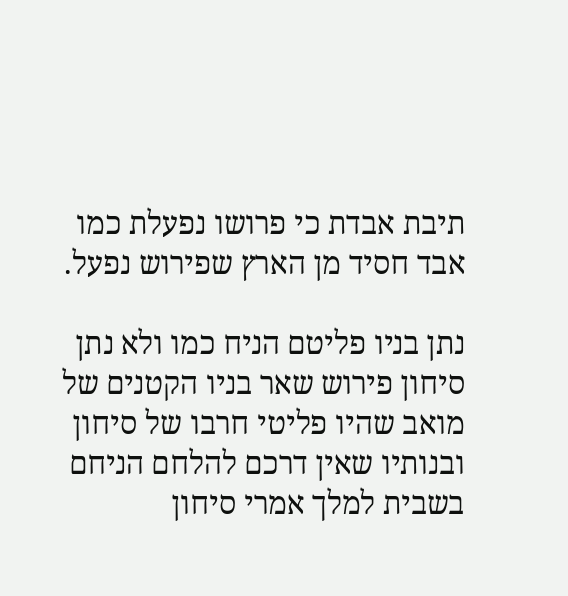תיבת אבדת כי פרושו נפעלת כמו אבד חסיד מן הארץ שפירוש נפעל.

נתן בניו פליטם הניח כמו ולא נתן סיחון פירוש שאר בניו הקטנים של מואב שהיו פליטי חרבו של סיחון ובנותיו שאין דרכם להלחם הניחם בשבית למלך אמרי סיחון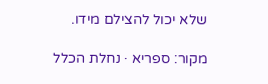שלא יכול להצילם מידו.

מקור: ספריא · נחלת הכלל